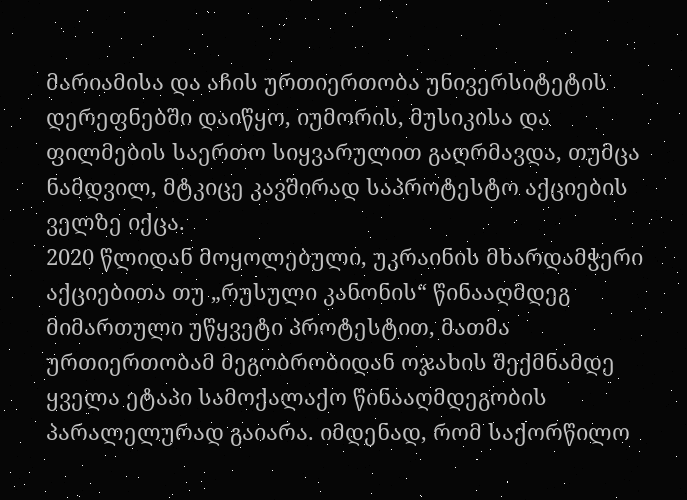მარიამისა და აჩის ურთიერთობა უნივერსიტეტის დერეფნებში დაიწყო, იუმორის, მუსიკისა და ფილმების საერთო სიყვარულით გაღრმავდა, თუმცა ნამდვილ, მტკიცე კავშირად საპროტესტო აქციების ველზე იქცა.
2020 წლიდან მოყოლებული, უკრაინის მხარდამჭერი აქციებითა თუ „რუსული კანონის“ წინააღმდეგ მიმართული უწყვეტი პროტესტით, მათმა ურთიერთობამ მეგობრობიდან ოჯახის შექმნამდე ყველა ეტაპი სამოქალაქო წინააღმდეგობის პარალელურად გაიარა. იმდენად, რომ საქორწილო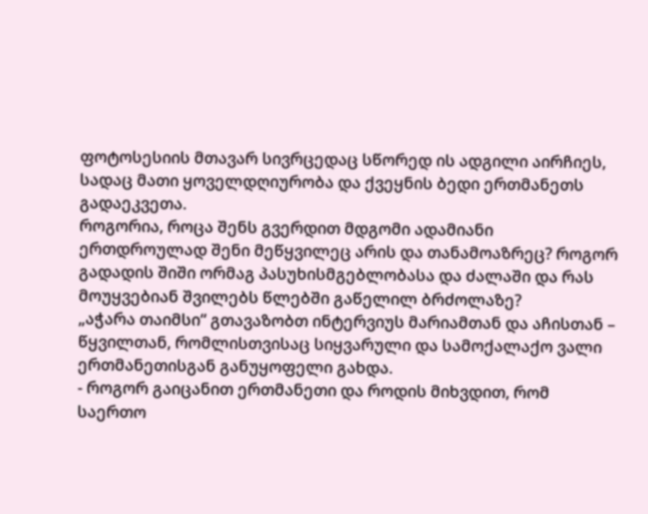ფოტოსესიის მთავარ სივრცედაც სწორედ ის ადგილი აირჩიეს, სადაც მათი ყოველდღიურობა და ქვეყნის ბედი ერთმანეთს გადაეკვეთა.
როგორია, როცა შენს გვერდით მდგომი ადამიანი ერთდროულად შენი მეწყვილეც არის და თანამოაზრეც? როგორ გადადის შიში ორმაგ პასუხისმგებლობასა და ძალაში და რას მოუყვებიან შვილებს წლებში გაწელილ ბრძოლაზე?
„აჭარა თაიმსი“ გთავაზობთ ინტერვიუს მარიამთან და აჩისთან – წყვილთან, რომლისთვისაც სიყვარული და სამოქალაქო ვალი ერთმანეთისგან განუყოფელი გახდა.
- როგორ გაიცანით ერთმანეთი და როდის მიხვდით, რომ საერთო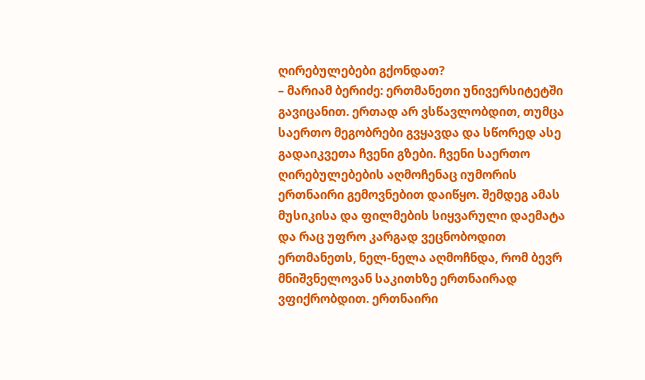ღირებულებები გქონდათ?
– მარიამ ბერიძე: ერთმანეთი უნივერსიტეტში გავიცანით. ერთად არ ვსწავლობდით, თუმცა საერთო მეგობრები გვყავდა და სწორედ ასე გადაიკვეთა ჩვენი გზები. ჩვენი საერთო ღირებულებების აღმოჩენაც იუმორის ერთნაირი გემოვნებით დაიწყო. შემდეგ ამას მუსიკისა და ფილმების სიყვარული დაემატა და რაც უფრო კარგად ვეცნობოდით ერთმანეთს, ნელ-ნელა აღმოჩნდა, რომ ბევრ მნიშვნელოვან საკითხზე ერთნაირად ვფიქრობდით. ერთნაირი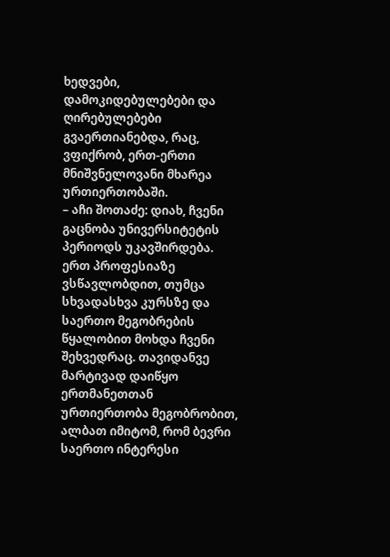ხედვები, დამოკიდებულებები და ღირებულებები გვაერთიანებდა, რაც, ვფიქრობ, ერთ-ერთი მნიშვნელოვანი მხარეა ურთიერთობაში.
– აჩი შოთაძე: დიახ, ჩვენი გაცნობა უნივერსიტეტის პერიოდს უკავშირდება. ერთ პროფესიაზე ვსწავლობდით, თუმცა სხვადასხვა კურსზე და საერთო მეგობრების წყალობით მოხდა ჩვენი შეხვედრაც. თავიდანვე მარტივად დაიწყო ერთმანეთთან ურთიერთობა მეგობრობით, ალბათ იმიტომ, რომ ბევრი საერთო ინტერესი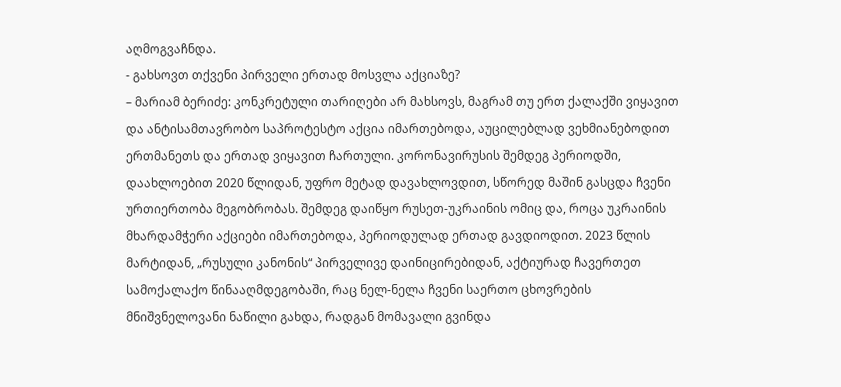აღმოგვაჩნდა.
- გახსოვთ თქვენი პირველი ერთად მოსვლა აქციაზე?
– მარიამ ბერიძე: კონკრეტული თარიღები არ მახსოვს, მაგრამ თუ ერთ ქალაქში ვიყავით და ანტისამთავრობო საპროტესტო აქცია იმართებოდა, აუცილებლად ვეხმიანებოდით ერთმანეთს და ერთად ვიყავით ჩართული. კორონავირუსის შემდეგ პერიოდში, დაახლოებით 2020 წლიდან, უფრო მეტად დავახლოვდით, სწორედ მაშინ გასცდა ჩვენი ურთიერთობა მეგობრობას. შემდეგ დაიწყო რუსეთ-უკრაინის ომიც და, როცა უკრაინის მხარდამჭერი აქციები იმართებოდა, პერიოდულად ერთად გავდიოდით. 2023 წლის მარტიდან, „რუსული კანონის“ პირველივე დაინიცირებიდან, აქტიურად ჩავერთეთ სამოქალაქო წინააღმდეგობაში, რაც ნელ-ნელა ჩვენი საერთო ცხოვრების მნიშვნელოვანი ნაწილი გახდა, რადგან მომავალი გვინდა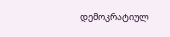დემოკრატიულ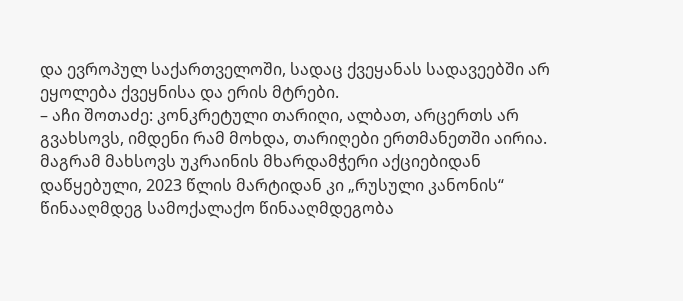და ევროპულ საქართველოში, სადაც ქვეყანას სადავეებში არ ეყოლება ქვეყნისა და ერის მტრები.
– აჩი შოთაძე: კონკრეტული თარიღი, ალბათ, არცერთს არ გვახსოვს, იმდენი რამ მოხდა, თარიღები ერთმანეთში აირია. მაგრამ მახსოვს უკრაინის მხარდამჭერი აქციებიდან დაწყებული, 2023 წლის მარტიდან კი „რუსული კანონის“ წინააღმდეგ სამოქალაქო წინააღმდეგობა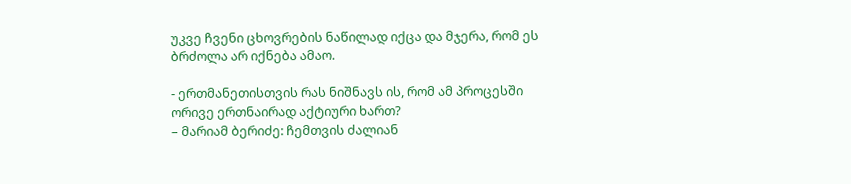უკვე ჩვენი ცხოვრების ნაწილად იქცა და მჯერა, რომ ეს ბრძოლა არ იქნება ამაო.

- ერთმანეთისთვის რას ნიშნავს ის, რომ ამ პროცესში ორივე ერთნაირად აქტიური ხართ?
– მარიამ ბერიძე: ჩემთვის ძალიან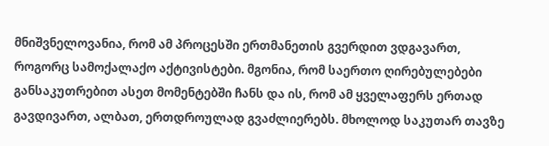მნიშვნელოვანია, რომ ამ პროცესში ერთმანეთის გვერდით ვდგავართ, როგორც სამოქალაქო აქტივისტები. მგონია, რომ საერთო ღირებულებები განსაკუთრებით ასეთ მომენტებში ჩანს და ის, რომ ამ ყველაფერს ერთად გავდივართ, ალბათ, ერთდროულად გვაძლიერებს. მხოლოდ საკუთარ თავზე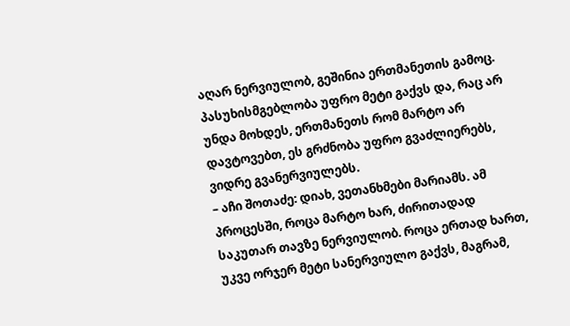აღარ ნერვიულობ, გეშინია ერთმანეთის გამოც. პასუხისმგებლობა უფრო მეტი გაქვს და, რაც არ უნდა მოხდეს, ერთმანეთს რომ მარტო არ დავტოვებთ, ეს გრძნობა უფრო გვაძლიერებს, ვიდრე გვანერვიულებს.
– აჩი შოთაძე: დიახ, ვეთანხმები მარიამს. ამ პროცესში, როცა მარტო ხარ, ძირითადად საკუთარ თავზე ნერვიულობ. როცა ერთად ხართ, უკვე ორჯერ მეტი სანერვიულო გაქვს, მაგრამ,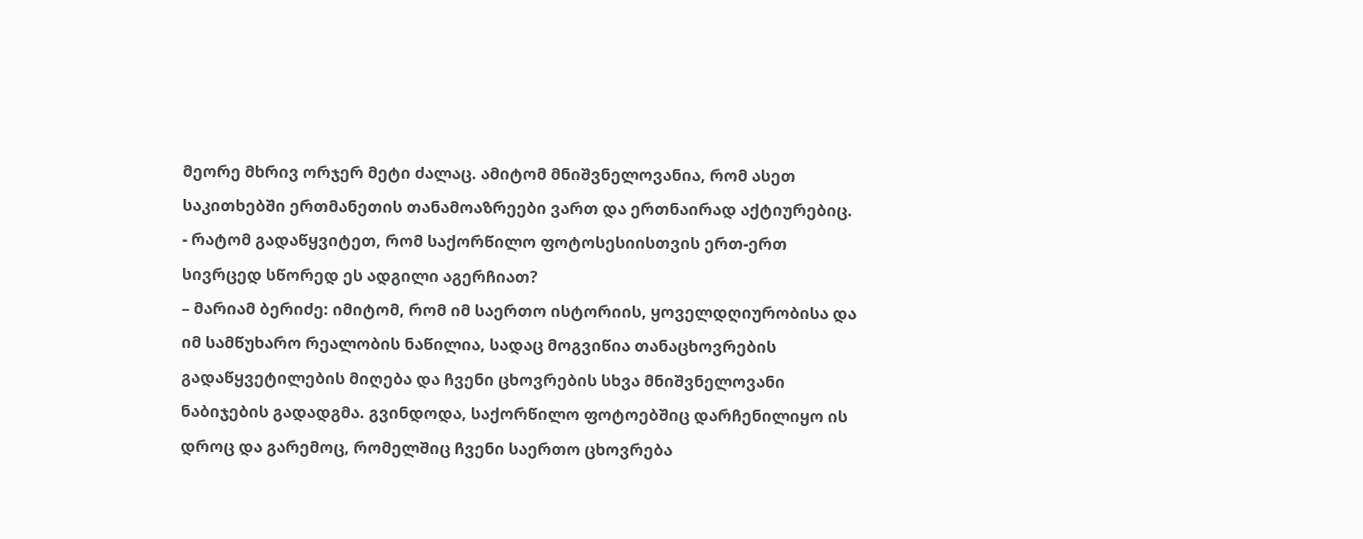მეორე მხრივ ორჯერ მეტი ძალაც. ამიტომ მნიშვნელოვანია, რომ ასეთ საკითხებში ერთმანეთის თანამოაზრეები ვართ და ერთნაირად აქტიურებიც.
- რატომ გადაწყვიტეთ, რომ საქორწილო ფოტოსესიისთვის ერთ-ერთ სივრცედ სწორედ ეს ადგილი აგერჩიათ?
– მარიამ ბერიძე: იმიტომ, რომ იმ საერთო ისტორიის, ყოველდღიურობისა და იმ სამწუხარო რეალობის ნაწილია, სადაც მოგვიწია თანაცხოვრების გადაწყვეტილების მიღება და ჩვენი ცხოვრების სხვა მნიშვნელოვანი ნაბიჯების გადადგმა. გვინდოდა, საქორწილო ფოტოებშიც დარჩენილიყო ის დროც და გარემოც, რომელშიც ჩვენი საერთო ცხოვრება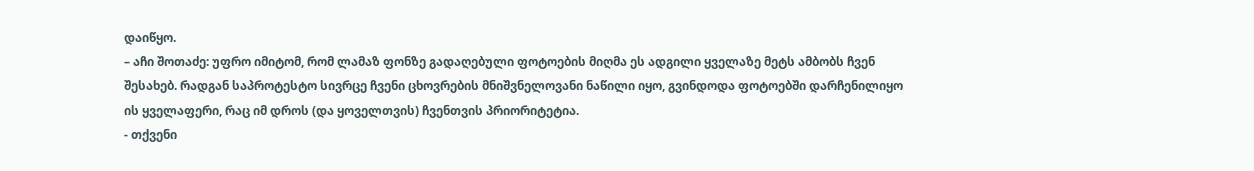დაიწყო.
– აჩი შოთაძე: უფრო იმიტომ, რომ ლამაზ ფონზე გადაღებული ფოტოების მიღმა ეს ადგილი ყველაზე მეტს ამბობს ჩვენ შესახებ. რადგან საპროტესტო სივრცე ჩვენი ცხოვრების მნიშვნელოვანი ნაწილი იყო, გვინდოდა ფოტოებში დარჩენილიყო ის ყველაფერი, რაც იმ დროს (და ყოველთვის) ჩვენთვის პრიორიტეტია.
- თქვენი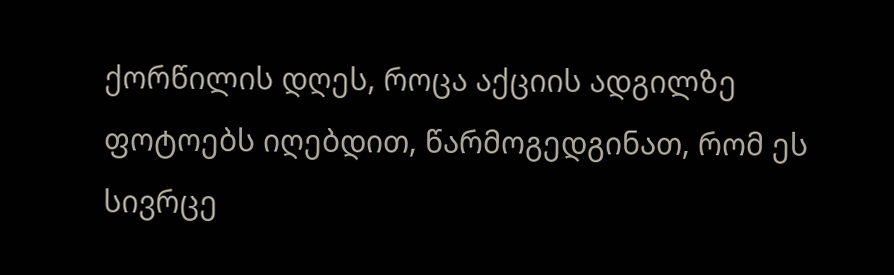ქორწილის დღეს, როცა აქციის ადგილზე ფოტოებს იღებდით, წარმოგედგინათ, რომ ეს სივრცე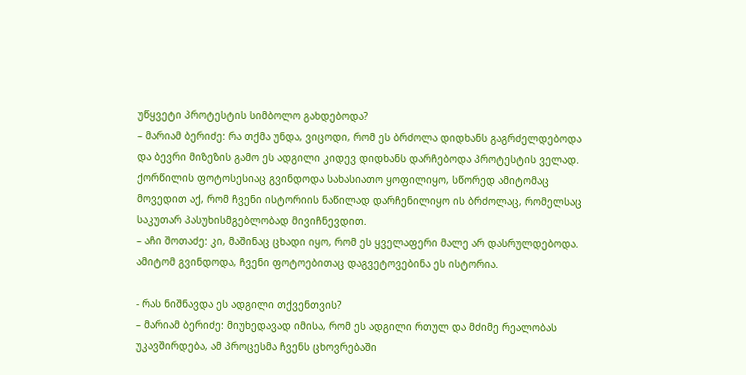უწყვეტი პროტესტის სიმბოლო გახდებოდა?
– მარიამ ბერიძე: რა თქმა უნდა, ვიცოდი, რომ ეს ბრძოლა დიდხანს გაგრძელდებოდა და ბევრი მიზეზის გამო ეს ადგილი კიდევ დიდხანს დარჩებოდა პროტესტის ველად. ქორწილის ფოტოსესიაც გვინდოდა სახასიათო ყოფილიყო, სწორედ ამიტომაც მოვედით აქ, რომ ჩვენი ისტორიის ნაწილად დარჩენილიყო ის ბრძოლაც, რომელსაც საკუთარ პასუხისმგებლობად მივიჩნევდით.
– აჩი შოთაძე: კი, მაშინაც ცხადი იყო, რომ ეს ყველაფერი მალე არ დასრულდებოდა. ამიტომ გვინდოდა, ჩვენი ფოტოებითაც დაგვეტოვებინა ეს ისტორია.

- რას ნიშნავდა ეს ადგილი თქვენთვის?
– მარიამ ბერიძე: მიუხედავად იმისა, რომ ეს ადგილი რთულ და მძიმე რეალობას უკავშირდება, ამ პროცესმა ჩვენს ცხოვრებაში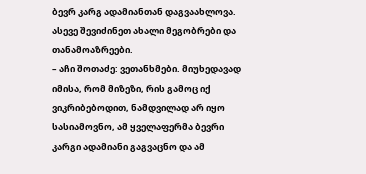ბევრ კარგ ადამიანთან დაგვაახლოვა. ასევე შევიძინეთ ახალი მეგობრები და თანამოაზრეები.
– აჩი შოთაძე: ვეთანხმები. მიუხედავად იმისა, რომ მიზეზი, რის გამოც იქ ვიკრიბებოდით, ნამდვილად არ იყო სასიამოვნო, ამ ყველაფერმა ბევრი კარგი ადამიანი გაგვაცნო და ამ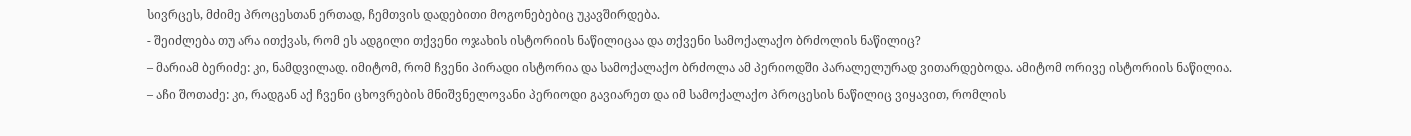სივრცეს, მძიმე პროცესთან ერთად, ჩემთვის დადებითი მოგონებებიც უკავშირდება.
- შეიძლება თუ არა ითქვას, რომ ეს ადგილი თქვენი ოჯახის ისტორიის ნაწილიცაა და თქვენი სამოქალაქო ბრძოლის ნაწილიც?
– მარიამ ბერიძე: კი, ნამდვილად. იმიტომ, რომ ჩვენი პირადი ისტორია და სამოქალაქო ბრძოლა ამ პერიოდში პარალელურად ვითარდებოდა. ამიტომ ორივე ისტორიის ნაწილია.
– აჩი შოთაძე: კი, რადგან აქ ჩვენი ცხოვრების მნიშვნელოვანი პერიოდი გავიარეთ და იმ სამოქალაქო პროცესის ნაწილიც ვიყავით, რომლის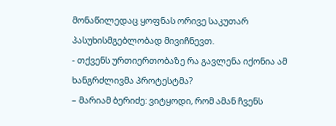მონაწილედაც ყოფნას ორივე საკუთარ პასუხისმგებლობად მივიჩნევთ.
- თქვენს ურთიერთობაზე რა გავლენა იქონია ამ ხანგრძლივმა პროტესტმა?
– მარიამ ბერიძე: ვიტყოდი, რომ ამან ჩვენს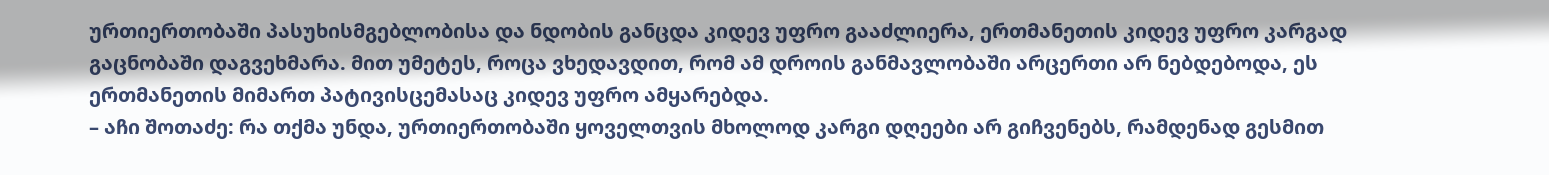ურთიერთობაში პასუხისმგებლობისა და ნდობის განცდა კიდევ უფრო გააძლიერა, ერთმანეთის კიდევ უფრო კარგად გაცნობაში დაგვეხმარა. მით უმეტეს, როცა ვხედავდით, რომ ამ დროის განმავლობაში არცერთი არ ნებდებოდა, ეს ერთმანეთის მიმართ პატივისცემასაც კიდევ უფრო ამყარებდა.
– აჩი შოთაძე: რა თქმა უნდა, ურთიერთობაში ყოველთვის მხოლოდ კარგი დღეები არ გიჩვენებს, რამდენად გესმით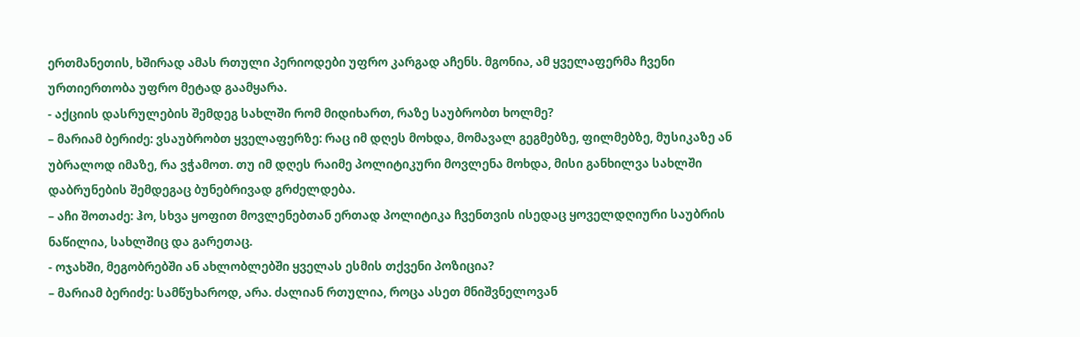ერთმანეთის, ხშირად ამას რთული პერიოდები უფრო კარგად აჩენს. მგონია, ამ ყველაფერმა ჩვენი ურთიერთობა უფრო მეტად გაამყარა.
- აქციის დასრულების შემდეგ სახლში რომ მიდიხართ, რაზე საუბრობთ ხოლმე?
– მარიამ ბერიძე: ვსაუბრობთ ყველაფერზე: რაც იმ დღეს მოხდა, მომავალ გეგმებზე, ფილმებზე, მუსიკაზე ან უბრალოდ იმაზე, რა ვჭამოთ. თუ იმ დღეს რაიმე პოლიტიკური მოვლენა მოხდა, მისი განხილვა სახლში დაბრუნების შემდეგაც ბუნებრივად გრძელდება.
– აჩი შოთაძე: ჰო, სხვა ყოფით მოვლენებთან ერთად პოლიტიკა ჩვენთვის ისედაც ყოველდღიური საუბრის ნაწილია, სახლშიც და გარეთაც.
- ოჯახში, მეგობრებში ან ახლობლებში ყველას ესმის თქვენი პოზიცია?
– მარიამ ბერიძე: სამწუხაროდ, არა. ძალიან რთულია, როცა ასეთ მნიშვნელოვან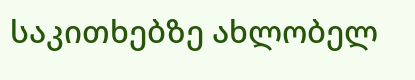საკითხებზე ახლობელ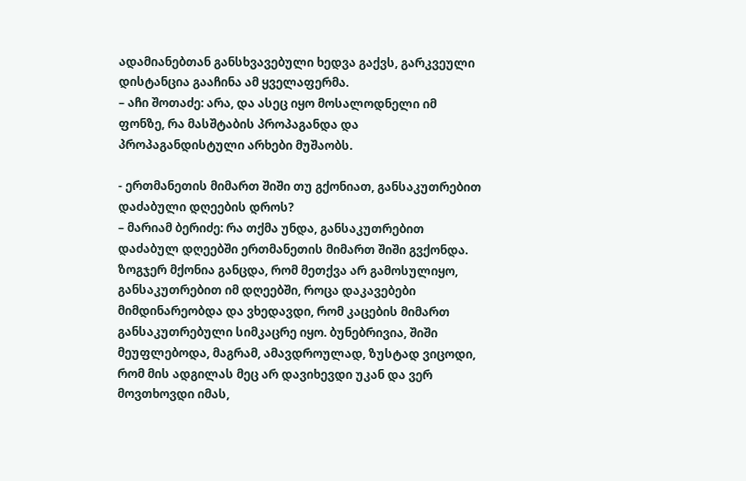ადამიანებთან განსხვავებული ხედვა გაქვს, გარკვეული დისტანცია გააჩინა ამ ყველაფერმა.
– აჩი შოთაძე: არა, და ასეც იყო მოსალოდნელი იმ ფონზე, რა მასშტაბის პროპაგანდა და პროპაგანდისტული არხები მუშაობს.

- ერთმანეთის მიმართ შიში თუ გქონიათ, განსაკუთრებით დაძაბული დღეების დროს?
– მარიამ ბერიძე: რა თქმა უნდა, განსაკუთრებით დაძაბულ დღეებში ერთმანეთის მიმართ შიში გვქონდა. ზოგჯერ მქონია განცდა, რომ მეთქვა არ გამოსულიყო, განსაკუთრებით იმ დღეებში, როცა დაკავებები მიმდინარეობდა და ვხედავდი, რომ კაცების მიმართ განსაკუთრებული სიმკაცრე იყო. ბუნებრივია, შიში მეუფლებოდა, მაგრამ, ამავდროულად, ზუსტად ვიცოდი, რომ მის ადგილას მეც არ დავიხევდი უკან და ვერ მოვთხოვდი იმას,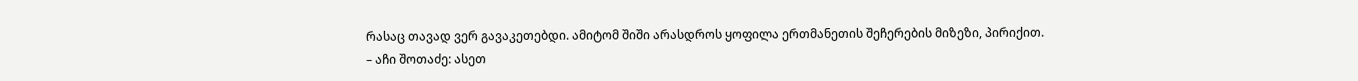რასაც თავად ვერ გავაკეთებდი. ამიტომ შიში არასდროს ყოფილა ერთმანეთის შეჩერების მიზეზი, პირიქით.
– აჩი შოთაძე: ასეთ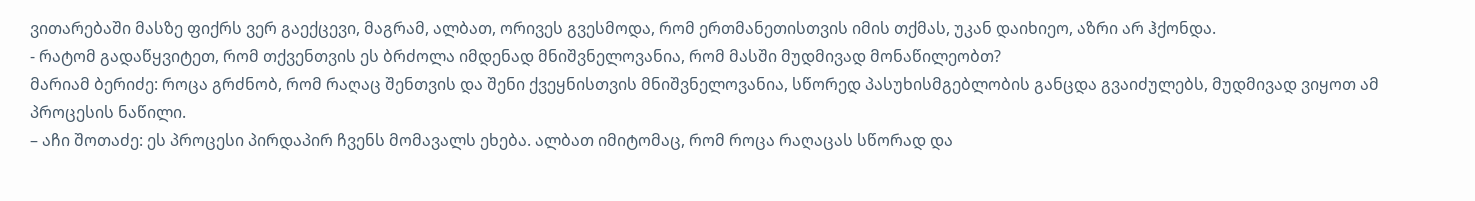ვითარებაში მასზე ფიქრს ვერ გაექცევი, მაგრამ, ალბათ, ორივეს გვესმოდა, რომ ერთმანეთისთვის იმის თქმას, უკან დაიხიეო, აზრი არ ჰქონდა.
- რატომ გადაწყვიტეთ, რომ თქვენთვის ეს ბრძოლა იმდენად მნიშვნელოვანია, რომ მასში მუდმივად მონაწილეობთ?
მარიამ ბერიძე: როცა გრძნობ, რომ რაღაც შენთვის და შენი ქვეყნისთვის მნიშვნელოვანია, სწორედ პასუხისმგებლობის განცდა გვაიძულებს, მუდმივად ვიყოთ ამ პროცესის ნაწილი.
– აჩი შოთაძე: ეს პროცესი პირდაპირ ჩვენს მომავალს ეხება. ალბათ იმიტომაც, რომ როცა რაღაცას სწორად და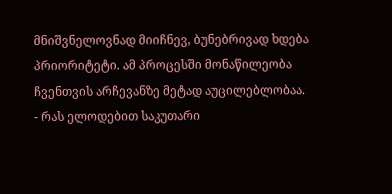მნიშვნელოვნად მიიჩნევ, ბუნებრივად ხდება პრიორიტეტი. ამ პროცესში მონაწილეობა ჩვენთვის არჩევანზე მეტად აუცილებლობაა.
- რას ელოდებით საკუთარი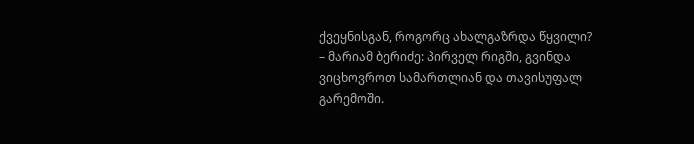ქვეყნისგან, როგორც ახალგაზრდა წყვილი?
– მარიამ ბერიძე: პირველ რიგში, გვინდა ვიცხოვროთ სამართლიან და თავისუფალ გარემოში.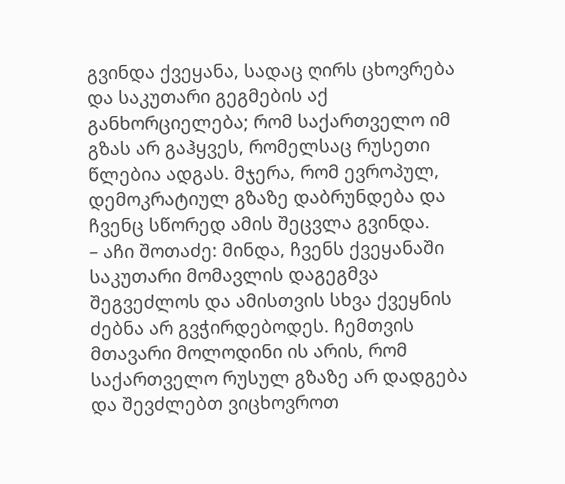გვინდა ქვეყანა, სადაც ღირს ცხოვრება და საკუთარი გეგმების აქ განხორციელება; რომ საქართველო იმ გზას არ გაჰყვეს, რომელსაც რუსეთი წლებია ადგას. მჯერა, რომ ევროპულ, დემოკრატიულ გზაზე დაბრუნდება და ჩვენც სწორედ ამის შეცვლა გვინდა.
– აჩი შოთაძე: მინდა, ჩვენს ქვეყანაში საკუთარი მომავლის დაგეგმვა შეგვეძლოს და ამისთვის სხვა ქვეყნის ძებნა არ გვჭირდებოდეს. ჩემთვის მთავარი მოლოდინი ის არის, რომ საქართველო რუსულ გზაზე არ დადგება და შევძლებთ ვიცხოვროთ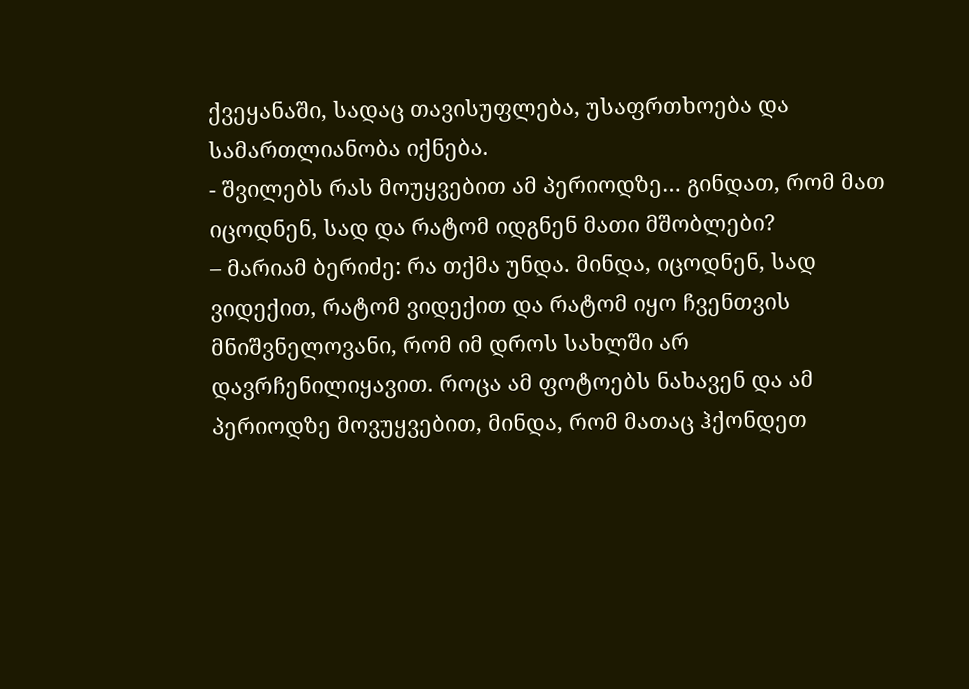ქვეყანაში, სადაც თავისუფლება, უსაფრთხოება და სამართლიანობა იქნება.
- შვილებს რას მოუყვებით ამ პერიოდზე… გინდათ, რომ მათ იცოდნენ, სად და რატომ იდგნენ მათი მშობლები?
– მარიამ ბერიძე: რა თქმა უნდა. მინდა, იცოდნენ, სად ვიდექით, რატომ ვიდექით და რატომ იყო ჩვენთვის მნიშვნელოვანი, რომ იმ დროს სახლში არ დავრჩენილიყავით. როცა ამ ფოტოებს ნახავენ და ამ პერიოდზე მოვუყვებით, მინდა, რომ მათაც ჰქონდეთ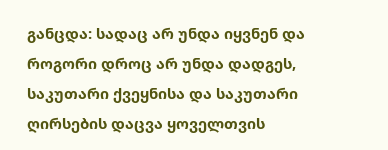განცდა: სადაც არ უნდა იყვნენ და როგორი დროც არ უნდა დადგეს, საკუთარი ქვეყნისა და საკუთარი ღირსების დაცვა ყოველთვის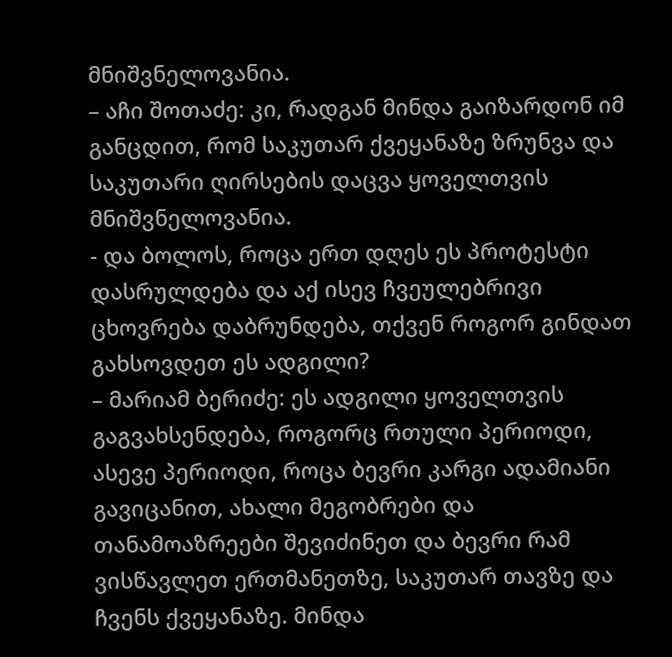მნიშვნელოვანია.
– აჩი შოთაძე: კი, რადგან მინდა გაიზარდონ იმ განცდით, რომ საკუთარ ქვეყანაზე ზრუნვა და საკუთარი ღირსების დაცვა ყოველთვის მნიშვნელოვანია.
- და ბოლოს, როცა ერთ დღეს ეს პროტესტი დასრულდება და აქ ისევ ჩვეულებრივი ცხოვრება დაბრუნდება, თქვენ როგორ გინდათ გახსოვდეთ ეს ადგილი?
– მარიამ ბერიძე: ეს ადგილი ყოველთვის გაგვახსენდება, როგორც რთული პერიოდი, ასევე პერიოდი, როცა ბევრი კარგი ადამიანი გავიცანით, ახალი მეგობრები და თანამოაზრეები შევიძინეთ და ბევრი რამ ვისწავლეთ ერთმანეთზე, საკუთარ თავზე და ჩვენს ქვეყანაზე. მინდა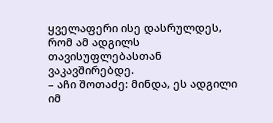ყველაფერი ისე დასრულდეს, რომ ამ ადგილს თავისუფლებასთან ვაკავშირებდე.
– აჩი შოთაძე: მინდა, ეს ადგილი იმ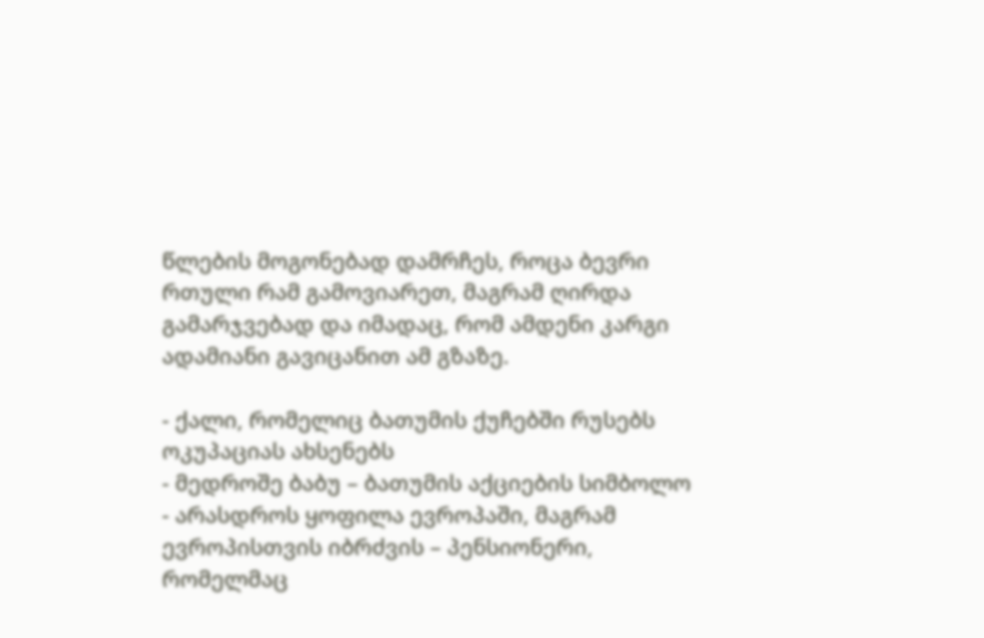წლების მოგონებად დამრჩეს, როცა ბევრი რთული რამ გამოვიარეთ, მაგრამ ღირდა გამარჯვებად და იმადაც, რომ ამდენი კარგი ადამიანი გავიცანით ამ გზაზე.

- ქალი, რომელიც ბათუმის ქუჩებში რუსებს ოკუპაციას ახსენებს
- მედროშე ბაბუ – ბათუმის აქციების სიმბოლო
- არასდროს ყოფილა ევროპაში, მაგრამ ევროპისთვის იბრძვის – პენსიონერი, რომელმაც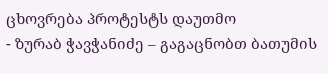ცხოვრება პროტესტს დაუთმო
- ზურაბ ჭავჭანიძე – გაგაცნობთ ბათუმის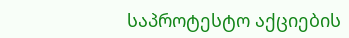საპროტესტო აქციების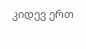კიდევ ერთ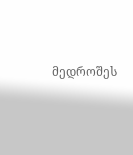მედროშეს